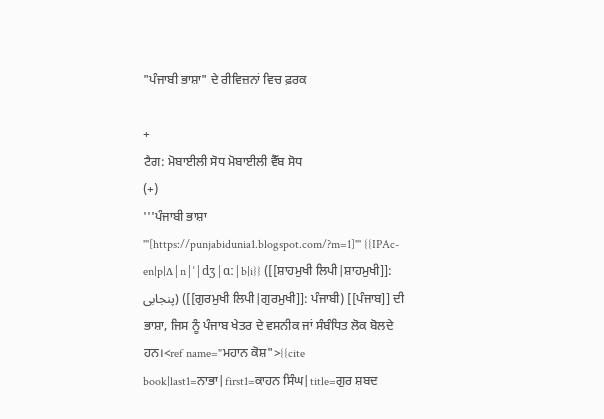"ਪੰਜਾਬੀ ਭਾਸ਼ਾ" ਦੇ ਰੀਵਿਜ਼ਨਾਂ ਵਿਚ ਫ਼ਰਕ

+
ਟੈਗ: ਮੋਬਾਈਲੀ ਸੋਧ ਮੋਬਾਈਲੀ ਵੈੱਬ ਸੋਧ
(+)
'''ਪੰਜਾਬੀ ਭਾਸ਼ਾ '''[https://punjabidunia1.blogspot.com/?m=1]''' {{IPAc-en|p|ʌ|n|ˈ|dʒ|ɑː|b|i}} ([[ਸ਼ਾਹਮੁਖੀ ਲਿਪੀ|ਸ਼ਾਹਮੁਖੀ]]: پنجابی) ([[ਗੁਰਮੁਖੀ ਲਿਪੀ|ਗੁਰਮੁਖੀ]]: ਪੰਜਾਬੀ) [[ਪੰਜਾਬ]] ਦੀ ਭਾਸ਼ਾ, ਜਿਸ ਨੂੰ ਪੰਜਾਬ ਖੇਤਰ ਦੇ ਵਸਨੀਕ ਜਾਂ ਸੰਬੰਧਿਤ ਲੋਕ ਬੋਲਦੇ ਹਨ।<ref name="ਮਹਾਨ ਕੋਸ਼">{{cite book|last1=ਨਾਭਾ|first1=ਕਾਹਨ ਸਿੰਘ|title=ਗੁਰ ਸ਼ਬਦ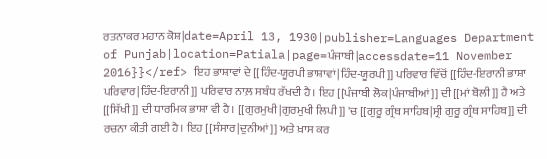ਰਤਨਾਕਰ ਮਹਾਨ ਕੋਸ਼|date=April 13, 1930|publisher=Languages Department of Punjab|location=Patiala|page=ਪੰਜਾਬੀ|accessdate=11 November 2016}}</ref> ਇਹ ਭਾਸ਼ਾਵਾਂ ਦੇ [[ਹਿੰਦ-ਯੂਰਪੀ ਭਾਸ਼ਾਵਾਂ|ਹਿੰਦ-ਯੂਰਪੀ]] ਪਰਿਵਾਰ ਵਿੱਚੋਂ [[ਹਿੰਦ-ਇਰਾਨੀ ਭਾਸ਼ਾ ਪਰਿਵਾਰ|ਹਿੰਦ-ਇਰਾਨੀ]] ਪਰਿਵਾਰ ਨਾਲ਼ ਸਬੰਧ ਰੱਖਦੀ ਹੈ। ਇਹ [[ਪੰਜਾਬੀ ਲੋਕ|ਪੰਜਾਬੀਆਂ]] ਦੀ [[ਮਾਂ ਬੋਲੀ]] ਹੈ ਅਤੇ [[ਸਿੱਖੀ]] ਦੀ ਧਾਰਮਿਕ ਭਾਸ਼ਾ ਵੀ ਹੈ। [[ਗੁਰਮੁਖੀ|ਗੁਰਮੁਖੀ ਲਿਪੀ]] 'ਚ [[ਗੁਰੂ ਗ੍ਰੰਥ ਸਾਹਿਬ|ਸ੍ਰੀ ਗੁਰੂ ਗ੍ਰੰਥ ਸਾਹਿਬ]] ਦੀ ਰਚਨਾ ਕੀਤੀ ਗਈ ਹੈ। ਇਹ [[ਸੰਸਾਰ|ਦੁਨੀਆਂ]] ਅਤੇ ਖ਼ਾਸ ਕਰ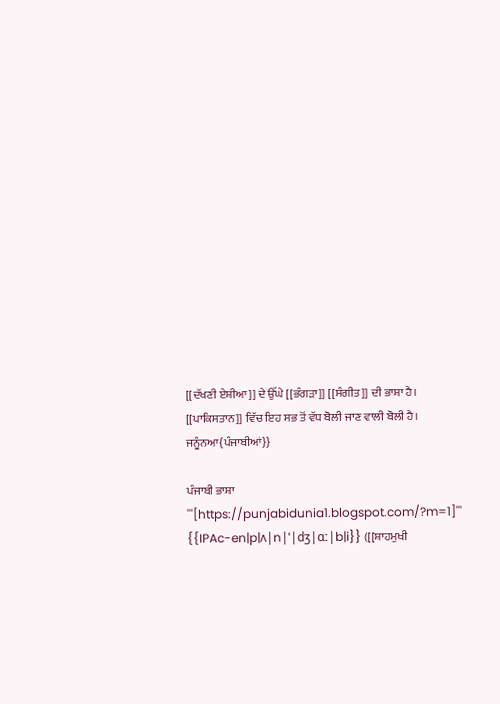[[ਦੱਖਣੀ ਏਸ਼ੀਆ]] ਦੇ ਉੱਘੇ [[ਭੰਗੜਾ]] [[ਸੰਗੀਤ]] ਦੀ ਭਾਸ਼ਾ ਹੈ। [[ਪਾਕਿਸਤਾਨ]] ਵਿੱਚ ਇਹ ਸਭ ਤੋਂ ਵੱਧ ਬੋਲੀ ਜਾਣ ਵਾਲੀ ਬੋਲੀ ਹੈ।
ਜਨੂੰਨਆ{ਪੰਜਾਬੀਆਂ}}

ਪੰਜਾਬੀ ਭਾਸ਼ਾ '''[https://punjabidunia1.blogspot.com/?m=1]''' {{IPAc-en|p|ʌ|n|ˈ|dʒ|ɑː|b|i}} ([[ਸ਼ਾਹਮੁਖੀ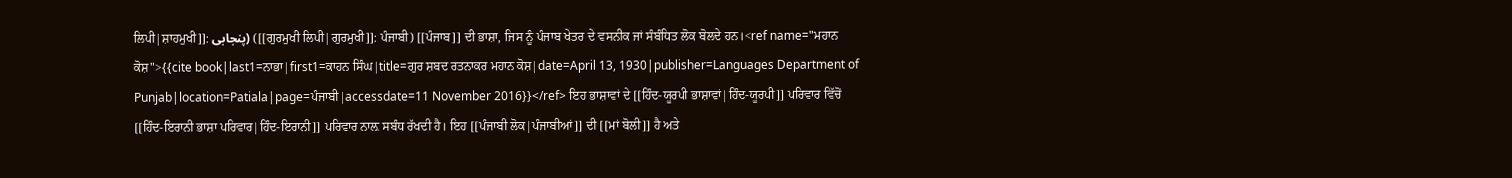ਲਿਪੀ|ਸ਼ਾਹਮੁਖੀ]]: پنجابی) ([[ਗੁਰਮੁਖੀ ਲਿਪੀ|ਗੁਰਮੁਖੀ]]: ਪੰਜਾਬੀ) [[ਪੰਜਾਬ]] ਦੀ ਭਾਸ਼ਾ, ਜਿਸ ਨੂੰ ਪੰਜਾਬ ਖੇਤਰ ਦੇ ਵਸਨੀਕ ਜਾਂ ਸੰਬੰਧਿਤ ਲੋਕ ਬੋਲਦੇ ਹਨ।<ref name="ਮਹਾਨ ਕੋਸ਼">{{cite book|last1=ਨਾਭਾ|first1=ਕਾਹਨ ਸਿੰਘ|title=ਗੁਰ ਸ਼ਬਦ ਰਤਨਾਕਰ ਮਹਾਨ ਕੋਸ਼|date=April 13, 1930|publisher=Languages Department of Punjab|location=Patiala|page=ਪੰਜਾਬੀ|accessdate=11 November 2016}}</ref> ਇਹ ਭਾਸ਼ਾਵਾਂ ਦੇ [[ਹਿੰਦ-ਯੂਰਪੀ ਭਾਸ਼ਾਵਾਂ|ਹਿੰਦ-ਯੂਰਪੀ]] ਪਰਿਵਾਰ ਵਿੱਚੋਂ [[ਹਿੰਦ-ਇਰਾਨੀ ਭਾਸ਼ਾ ਪਰਿਵਾਰ|ਹਿੰਦ-ਇਰਾਨੀ]] ਪਰਿਵਾਰ ਨਾਲ਼ ਸਬੰਧ ਰੱਖਦੀ ਹੈ। ਇਹ [[ਪੰਜਾਬੀ ਲੋਕ|ਪੰਜਾਬੀਆਂ]] ਦੀ [[ਮਾਂ ਬੋਲੀ]] ਹੈ ਅਤੇ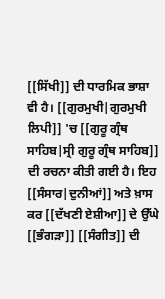[[ਸਿੱਖੀ]] ਦੀ ਧਾਰਮਿਕ ਭਾਸ਼ਾ ਵੀ ਹੈ। [[ਗੁਰਮੁਖੀ|ਗੁਰਮੁਖੀ ਲਿਪੀ]] 'ਚ [[ਗੁਰੂ ਗ੍ਰੰਥ ਸਾਹਿਬ|ਸ੍ਰੀ ਗੁਰੂ ਗ੍ਰੰਥ ਸਾਹਿਬ]] ਦੀ ਰਚਨਾ ਕੀਤੀ ਗਈ ਹੈ। ਇਹ [[ਸੰਸਾਰ|ਦੁਨੀਆਂ]] ਅਤੇ ਖ਼ਾਸ ਕਰ [[ਦੱਖਣੀ ਏਸ਼ੀਆ]] ਦੇ ਉੱਘੇ [[ਭੰਗੜਾ]] [[ਸੰਗੀਤ]] ਦੀ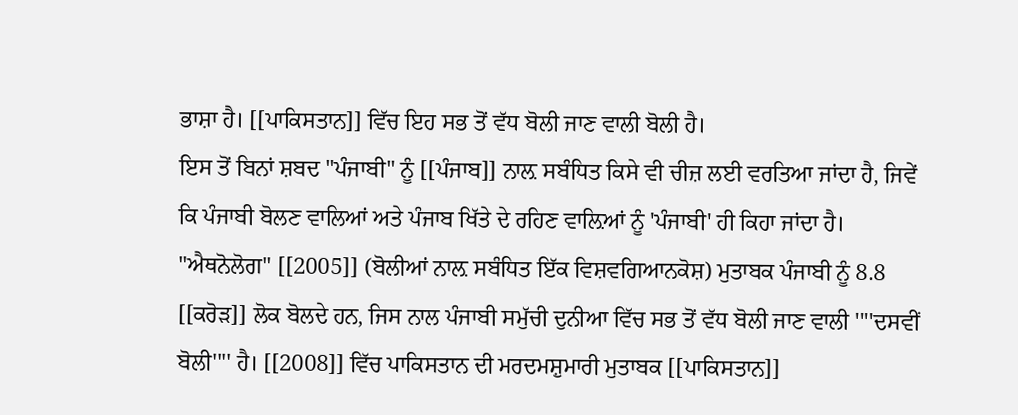ਭਾਸ਼ਾ ਹੈ। [[ਪਾਕਿਸਤਾਨ]] ਵਿੱਚ ਇਹ ਸਭ ਤੋਂ ਵੱਧ ਬੋਲੀ ਜਾਣ ਵਾਲੀ ਬੋਲੀ ਹੈ।
ਇਸ ਤੋਂ ਬਿਨਾਂ ਸ਼ਬਦ "ਪੰਜਾਬੀ" ਨੂੰ [[ਪੰਜਾਬ]] ਨਾਲ਼ ਸਬੰਧਿਤ ਕਿਸੇ ਵੀ ਚੀਜ਼ ਲਈ ਵਰਤਿਆ ਜਾਂਦਾ ਹੈ, ਜਿਵੇਂ ਕਿ ਪੰਜਾਬੀ ਬੋਲਣ ਵਾਲਿਆਂ ਅਤੇ ਪੰਜਾਬ ਖਿੱਤੇ ਦੇ ਰਹਿਣ ਵਾਲ਼ਿਆਂ ਨੂੰ 'ਪੰਜਾਬੀ' ਹੀ ਕਿਹਾ ਜਾਂਦਾ ਹੈ।
"ਐਥਨੋਲੋਗ" [[2005]] (ਬੋਲੀਆਂ ਨਾਲ਼ ਸਬੰਧਿਤ ਇੱਕ ਵਿਸ਼ਵਗਿਆਨਕੋਸ਼) ਮੁਤਾਬਕ ਪੰਜਾਬੀ ਨੂੰ 8.8 [[ਕਰੋੜ]] ਲੋਕ ਬੋਲਦੇ ਹਨ, ਜਿਸ ਨਾਲ ਪੰਜਾਬੀ ਸਮੁੱਚੀ ਦੁਨੀਆ ਵਿੱਚ ਸਭ ਤੋਂ ਵੱਧ ਬੋਲੀ ਜਾਣ ਵਾਲੀ ''''ਦਸਵੀਂ ਬੋਲੀ'''' ਹੈ। [[2008]] ਵਿੱਚ ਪਾਕਿਸਤਾਨ ਦੀ ਮਰਦਮਸ਼ੁਮਾਰੀ ਮੁਤਾਬਕ [[ਪਾਕਿਸਤਾਨ]]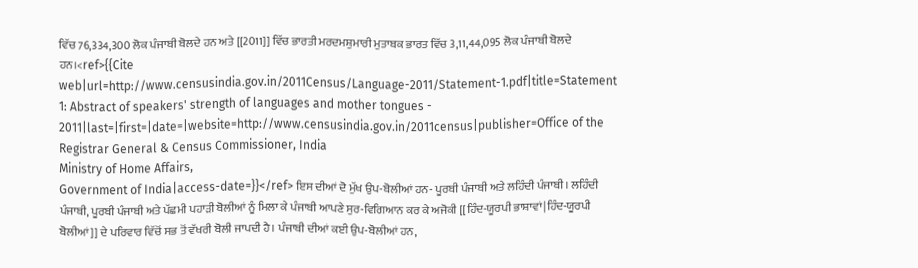ਵਿੱਚ 76,334,300 ਲੋਕ ਪੰਜਾਬੀ ਬੋਲਦੇ ਹਨ ਅਤੇ [[2011]] ਵਿੱਚ ਭਾਰਤੀ ਮਰਦਮਸ਼ੁਮਾਰੀ ਮੁਤਾਬਕ ਭਾਰਤ ਵਿੱਚ 3,11,44,095 ਲੋਕ ਪੰਜਾਬੀ ਬੋਲਦੇ ਹਨ।<ref>{{Cite web|url=http://www.censusindia.gov.in/2011Census/Language-2011/Statement-1.pdf|title=Statement 1: Abstract of speakers' strength of languages and mother tongues - 2011|last=|first=|date=|website=http://www.censusindia.gov.in/2011census|publisher=Office of the Registrar General & Census Commissioner, India
Ministry of Home Affairs,
Government of India|access-date=}}</ref> ਇਸ ਦੀਆਂ ਦੋ ਮੁੱਖ ਉਪ-ਬੋਲੀਆਂ ਹਨ- ਪੂਰਬੀ ਪੰਜਾਬੀ ਅਤੇ ਲਹਿੰਦੀ ਪੰਜਾਬੀ। ਲਹਿੰਦੀ ਪੰਜਾਬੀ, ਪੂਰਬੀ ਪੰਜਾਬੀ ਅਤੇ ਪੱਛਮੀ ਪਹਾੜੀ ਬੋਲੀਆਂ ਨੂੰ ਮਿਲਾ ਕੇ ਪੰਜਾਬੀ ਆਪਣੇ ਸੁਰ-ਵਿਗਿਆਨ ਕਰ ਕੇ ਅਜੋਕੀ [[ਹਿੰਦ-ਯੂਰਪੀ ਭਾਸ਼ਾਵਾਂ|ਹਿੰਦ-ਯੂਰਪੀ ਬੋਲੀਆਂ]] ਦੇ ਪਰਿਵਾਰ ਵਿੱਚੋਂ ਸਭ ਤੋਂ ਵੱਖਰੀ ਬੋਲੀ ਜਾਪਦੀ ਹੈ। ਪੰਜਾਬੀ ਦੀਆਂ ਕਈ ਉਪ-ਬੋਲੀਆਂ ਹਨ,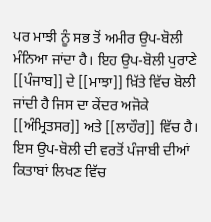ਪਰ ਮਾਝੀ ਨੂੰ ਸਭ ਤੋਂ ਅਮੀਰ ਉਪ-ਬੋਲੀ ਮੰਨਿਆ ਜਾਂਦਾ ਹੈ। ਇਹ ਉਪ-ਬੋਲੀ ਪੁਰਾਣੇ [[ਪੰਜਾਬ]] ਦੇ [[ਮਾਝਾ]] ਖ਼ਿੱਤੇ ਵਿੱਚ ਬੋਲੀ ਜਾਂਦੀ ਹੈ ਜਿਸ ਦਾ ਕੇਂਦਰ ਅਜੋਕੇ [[ਅੰਮ੍ਰਿਤਸਰ]] ਅਤੇ [[ਲਾਹੌਰ]] ਵਿੱਚ ਹੈ। ਇਸ ਉਪ-ਬੋਲੀ ਦੀ ਵਰਤੋਂ ਪੰਜਾਬੀ ਦੀਆਂ ਕਿਤਾਬਾਂ ਲਿਖਣ ਵਿੱਚ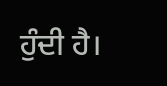ਹੁੰਦੀ ਹੈ।